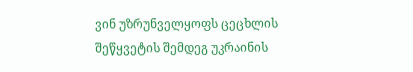ვინ უზრუნველყოფს ცეცხლის შეწყვეტის შემდეგ უკრაინის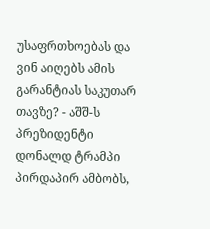უსაფრთხოებას და ვინ აიღებს ამის გარანტიას საკუთარ თავზე? - აშშ-ს პრეზიდენტი დონალდ ტრამპი პირდაპირ ამბობს,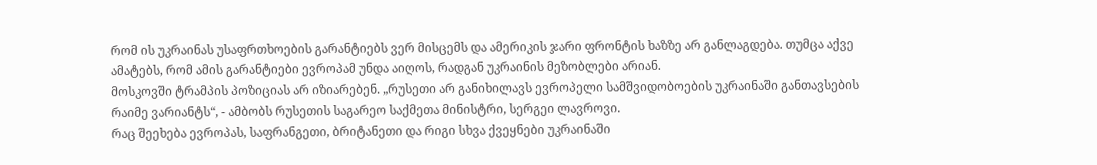რომ ის უკრაინას უსაფრთხოების გარანტიებს ვერ მისცემს და ამერიკის ჯარი ფრონტის ხაზზე არ განლაგდება. თუმცა აქვე ამატებს, რომ ამის გარანტიები ევროპამ უნდა აიღოს, რადგან უკრაინის მეზობლები არიან.
მოსკოვში ტრამპის პოზიციას არ იზიარებენ. „რუსეთი არ განიხილავს ევროპელი სამშვიდობოების უკრაინაში განთავსების რაიმე ვარიანტს“, - ამბობს რუსეთის საგარეო საქმეთა მინისტრი, სერგეი ლავროვი.
რაც შეეხება ევროპას, საფრანგეთი, ბრიტანეთი და რიგი სხვა ქვეყნები უკრაინაში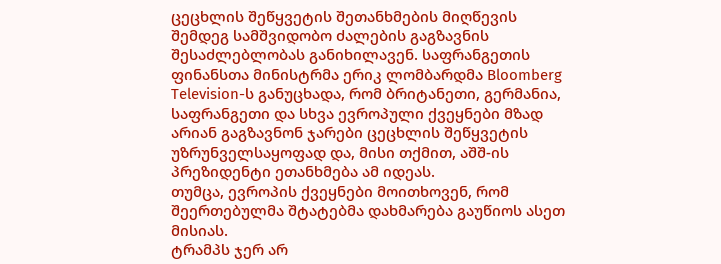ცეცხლის შეწყვეტის შეთანხმების მიღწევის შემდეგ სამშვიდობო ძალების გაგზავნის შესაძლებლობას განიხილავენ. საფრანგეთის ფინანსთა მინისტრმა ერიკ ლომბარდმა Bloomberg Television-ს განუცხადა, რომ ბრიტანეთი, გერმანია, საფრანგეთი და სხვა ევროპული ქვეყნები მზად არიან გაგზავნონ ჯარები ცეცხლის შეწყვეტის უზრუნველსაყოფად და, მისი თქმით, აშშ-ის პრეზიდენტი ეთანხმება ამ იდეას.
თუმცა, ევროპის ქვეყნები მოითხოვენ, რომ შეერთებულმა შტატებმა დახმარება გაუწიოს ასეთ მისიას.
ტრამპს ჯერ არ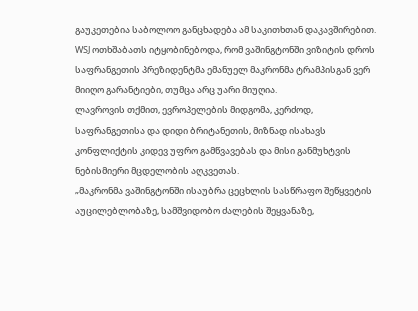გაუკეთებია საბოლოო განცხადება ამ საკითხთან დაკავშირებით. WSJ ოთხშაბათს იტყობინებოდა, რომ ვაშინგტონში ვიზიტის დროს საფრანგეთის პრეზიდენტმა ემანუელ მაკრონმა ტრამპისგან ვერ მიიღო გარანტიები, თუმცა არც უარი მიუღია.
ლავროვის თქმით, ევროპელების მიდგომა, კერძოდ, საფრანგეთისა და დიდი ბრიტანეთის, მიზნად ისახავს კონფლიქტის კიდევ უფრო გამწვავებას და მისი განმუხტვის ნებისმიერი მცდელობის აღკვეთას.
„მაკრონმა ვაშინგტონში ისაუბრა ცეცხლის სასწრაფო შეწყვეტის აუცილებლობაზე, სამშვიდობო ძალების შეყვანაზე,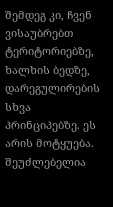შემდეგ კი, ჩვენ ვისაუბრებთ ტერიტორიებზე, ხალხის ბედზე, დარეგულირების სხვა პრინციპებზე. ეს არის მოტყუება. შეუძლებელია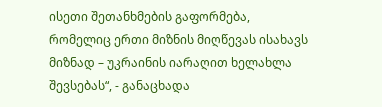ისეთი შეთანხმების გაფორმება, რომელიც ერთი მიზნის მიღწევას ისახავს მიზნად – უკრაინის იარაღით ხელახლა შევსებას“, - განაცხადა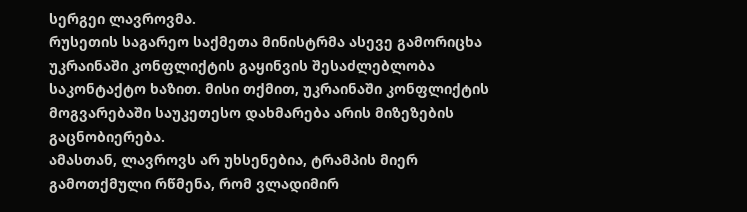სერგეი ლავროვმა.
რუსეთის საგარეო საქმეთა მინისტრმა ასევე გამორიცხა უკრაინაში კონფლიქტის გაყინვის შესაძლებლობა საკონტაქტო ხაზით. მისი თქმით, უკრაინაში კონფლიქტის მოგვარებაში საუკეთესო დახმარება არის მიზეზების გაცნობიერება.
ამასთან, ლავროვს არ უხსენებია, ტრამპის მიერ გამოთქმული რწმენა, რომ ვლადიმირ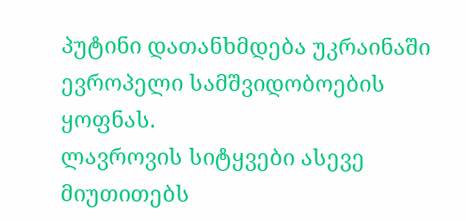პუტინი დათანხმდება უკრაინაში ევროპელი სამშვიდობოების ყოფნას.
ლავროვის სიტყვები ასევე მიუთითებს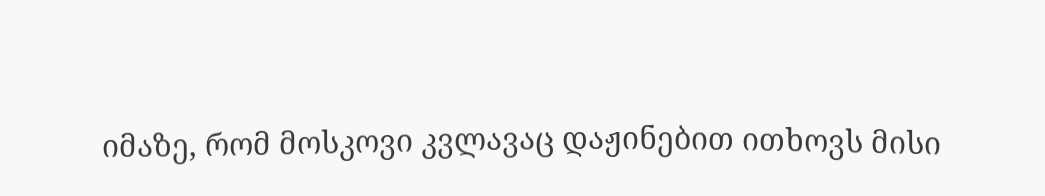იმაზე, რომ მოსკოვი კვლავაც დაჟინებით ითხოვს მისი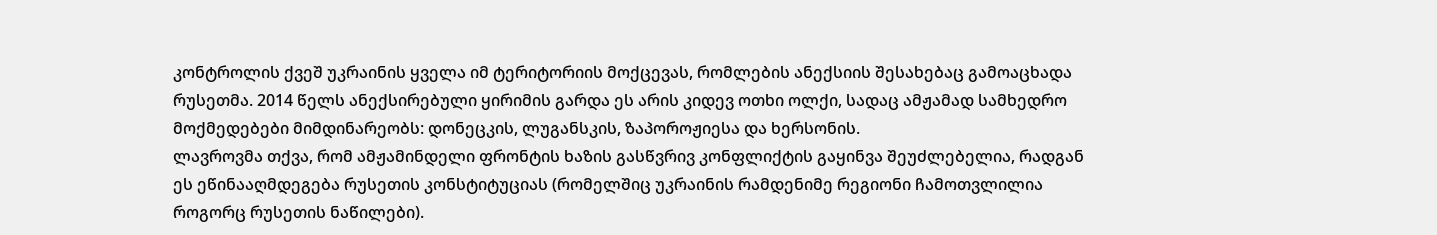კონტროლის ქვეშ უკრაინის ყველა იმ ტერიტორიის მოქცევას, რომლების ანექსიის შესახებაც გამოაცხადა რუსეთმა. 2014 წელს ანექსირებული ყირიმის გარდა ეს არის კიდევ ოთხი ოლქი, სადაც ამჟამად სამხედრო მოქმედებები მიმდინარეობს: დონეცკის, ლუგანსკის, ზაპოროჟიესა და ხერსონის.
ლავროვმა თქვა, რომ ამჟამინდელი ფრონტის ხაზის გასწვრივ კონფლიქტის გაყინვა შეუძლებელია, რადგან ეს ეწინააღმდეგება რუსეთის კონსტიტუციას (რომელშიც უკრაინის რამდენიმე რეგიონი ჩამოთვლილია როგორც რუსეთის ნაწილები).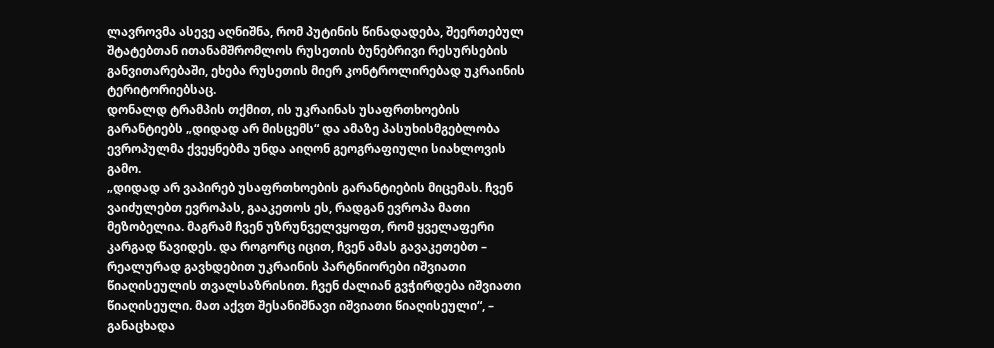ლავროვმა ასევე აღნიშნა, რომ პუტინის წინადადება, შეერთებულ შტატებთან ითანამშრომლოს რუსეთის ბუნებრივი რესურსების განვითარებაში, ეხება რუსეთის მიერ კონტროლირებად უკრაინის ტერიტორიებსაც.
დონალდ ტრამპის თქმით, ის უკრაინას უსაფრთხოების გარანტიებს „დიდად არ მისცემს“ და ამაზე პასუხისმგებლობა ევროპულმა ქვეყნებმა უნდა აიღონ გეოგრაფიული სიახლოვის გამო.
„დიდად არ ვაპირებ უსაფრთხოების გარანტიების მიცემას. ჩვენ ვაიძულებთ ევროპას, გააკეთოს ეს, რადგან ევროპა მათი მეზობელია. მაგრამ ჩვენ უზრუნველვყოფთ, რომ ყველაფერი კარგად წავიდეს. და როგორც იცით, ჩვენ ამას გავაკეთებთ – რეალურად გავხდებით უკრაინის პარტნიორები იშვიათი წიაღისეულის თვალსაზრისით. ჩვენ ძალიან გვჭირდება იშვიათი წიაღისეული. მათ აქვთ შესანიშნავი იშვიათი წიაღისეული“, – განაცხადა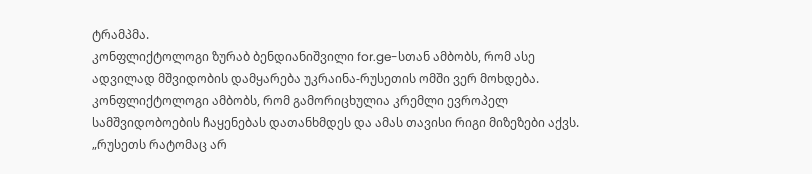ტრამპმა.
კონფლიქტოლოგი ზურაბ ბენდიანიშვილი for.ge-სთან ამბობს, რომ ასე ადვილად მშვიდობის დამყარება უკრაინა-რუსეთის ომში ვერ მოხდება. კონფლიქტოლოგი ამბობს, რომ გამორიცხულია კრემლი ევროპელ სამშვიდობოების ჩაყენებას დათანხმდეს და ამას თავისი რიგი მიზეზები აქვს.
„რუსეთს რატომაც არ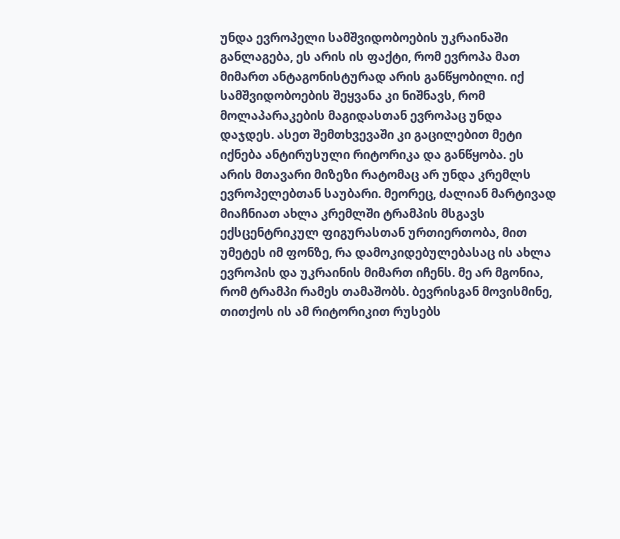უნდა ევროპელი სამშვიდობოების უკრაინაში განლაგება, ეს არის ის ფაქტი, რომ ევროპა მათ მიმართ ანტაგონისტურად არის განწყობილი. იქ სამშვიდობოების შეყვანა კი ნიშნავს, რომ მოლაპარაკების მაგიდასთან ევროპაც უნდა დაჯდეს. ასეთ შემთხვევაში კი გაცილებით მეტი იქნება ანტირუსული რიტორიკა და განწყობა. ეს არის მთავარი მიზეზი რატომაც არ უნდა კრემლს ევროპელებთან საუბარი. მეორეც, ძალიან მარტივად მიაჩნიათ ახლა კრემლში ტრამპის მსგავს ექსცენტრიკულ ფიგურასთან ურთიერთობა, მით უმეტეს იმ ფონზე, რა დამოკიდებულებასაც ის ახლა ევროპის და უკრაინის მიმართ იჩენს. მე არ მგონია, რომ ტრამპი რამეს თამაშობს. ბევრისგან მოვისმინე, თითქოს ის ამ რიტორიკით რუსებს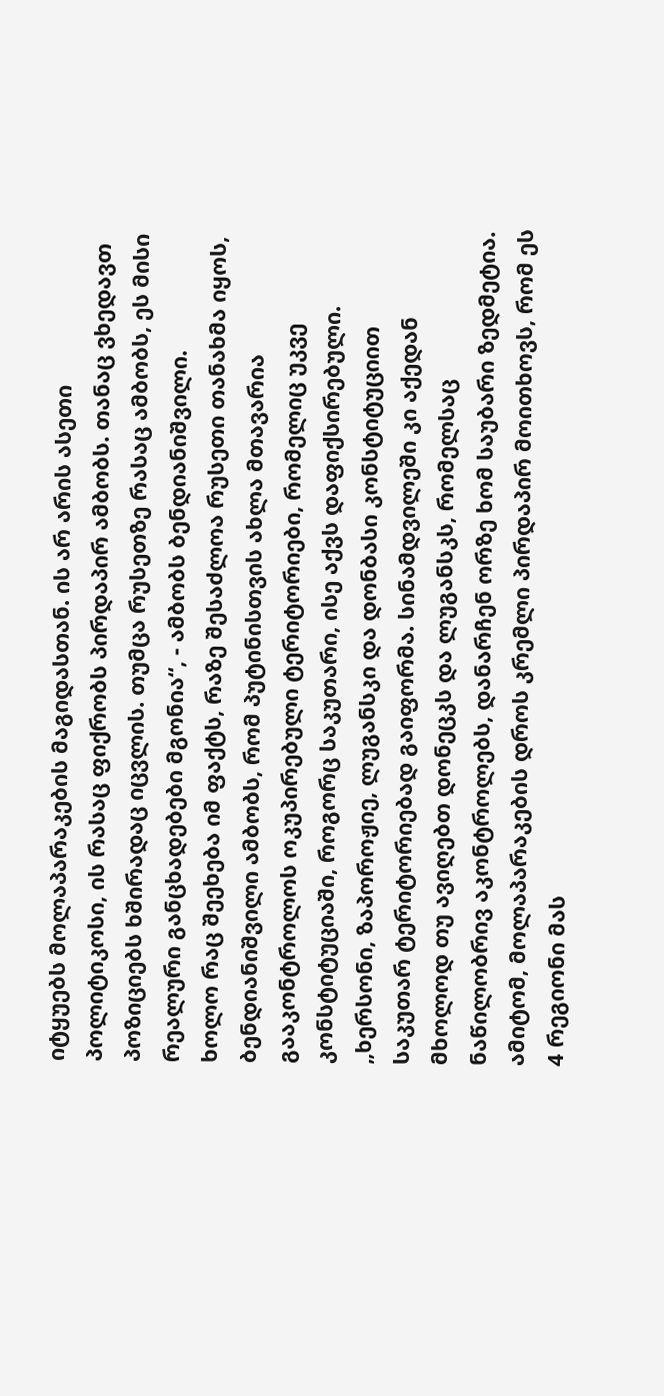იტყუებს მოლაპარაკების მაგიდასთან. ის არ არის ასეთი პოლიტიკოსი, ის რასაც ფიქრობს პირდაპირ ამბობს. თანაც ვხედავთ პოზიციებს ხშირადაც იცვლის. თუმცა რუსეთზე რასაც ამბობს, ეს მისი რეალური განცხადებები მგონია“, - ამბობს ბენდიანიშვილი.
ხოლო რაც შეეხება იმ ფაქტს, რაზე შესაძლოა რუსეთი თანახმა იყოს, ბენდიანიშვილი ამბობს, რომ პუტინისთვის ახლა მთავარია გააკონტროლოს ოკუპირებული ტერიტორიები, რომელიც უკვე კონსტიტუციაში, როგორც საკუთარი, ისე აქვს დაფიქსირებული.
„ხერსონი, ზაპოროჟიე, ლუგანსკი და დონბასი კონსტიტუციით საკუთარ ტერიტორიებად გაიფორმა. სინამდვილეში კი აქედან მხოლოდ თუ ავიღებთ დონეცკს და ლუგანსკს, რომელსაც ნაწილობრივ აკონტროლებს, დანარჩენ ორზე ხომ საუბარი ზედმეტია. ამიტომ, მოლაპარაკების დროს კრემლი პირდაპირ მოითხოვს, რომ ეს 4 რეგიონი მას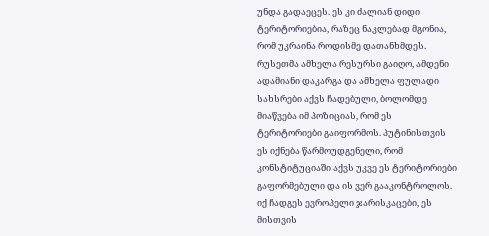უნდა გადაეცეს. ეს კი ძალიან დიდი ტერიტორიებია, რაზეც ნაკლებად მგონია, რომ უკრაინა როდისმე დათანხმდეს. რუსეთმა ამხელა რესურსი გაიღო, ამდენი ადამიანი დაკარგა და ამხელა ფულადი სახსრები აქვს ჩადებული, ბოლომდე მიაწვება იმ პოზიციას, რომ ეს ტერიტორიები გაიფორმოს. პუტინისთვის ეს იქნება წარმოუდგენელი, რომ კონსტიტუციაში აქვს უკვე ეს ტერიტორიები გაფორმებული და ის ვერ გააკონტროლოს. იქ ჩადგეს ევროპელი ჯარისკაცები, ეს მისთვის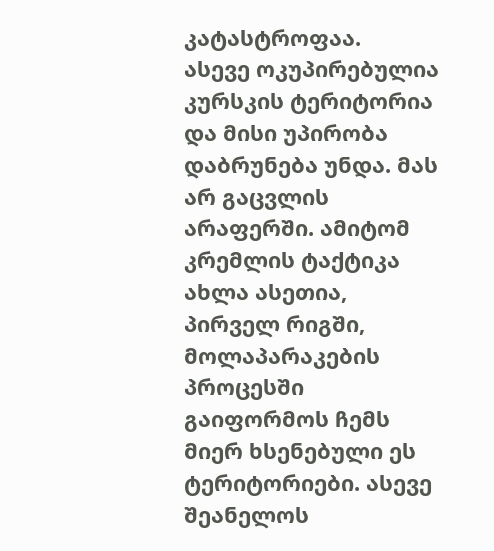კატასტროფაა.
ასევე ოკუპირებულია კურსკის ტერიტორია და მისი უპირობა დაბრუნება უნდა. მას არ გაცვლის არაფერში. ამიტომ კრემლის ტაქტიკა ახლა ასეთია, პირველ რიგში, მოლაპარაკების პროცესში გაიფორმოს ჩემს მიერ ხსენებული ეს ტერიტორიები. ასევე შეანელოს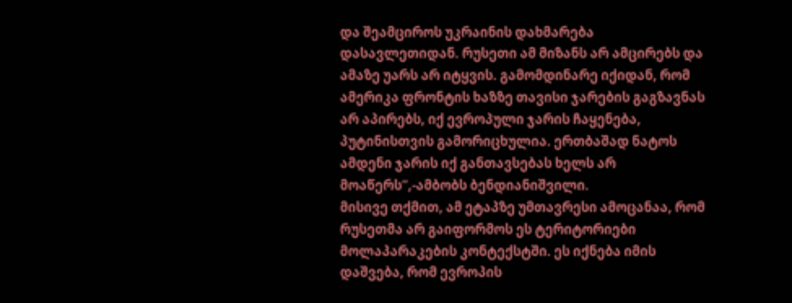და შეამციროს უკრაინის დახმარება დასავლეთიდან. რუსეთი ამ მიზანს არ ამცირებს და ამაზე უარს არ იტყვის. გამომდინარე იქიდან, რომ ამერიკა ფრონტის ხაზზე თავისი ჯარების გაგზავნას არ აპირებს, იქ ევროპული ჯარის ჩაყენება, პუტინისთვის გამორიცხულია. ერთბაშად ნატოს ამდენი ჯარის იქ განთავსებას ხელს არ მოაწერს“,-ამბობს ბენდიანიშვილი.
მისივე თქმით, ამ ეტაპზე უმთავრესი ამოცანაა, რომ რუსეთმა არ გაიფორმოს ეს ტერიტორიები მოლაპარაკების კონტექსტში. ეს იქნება იმის დაშვება, რომ ევროპის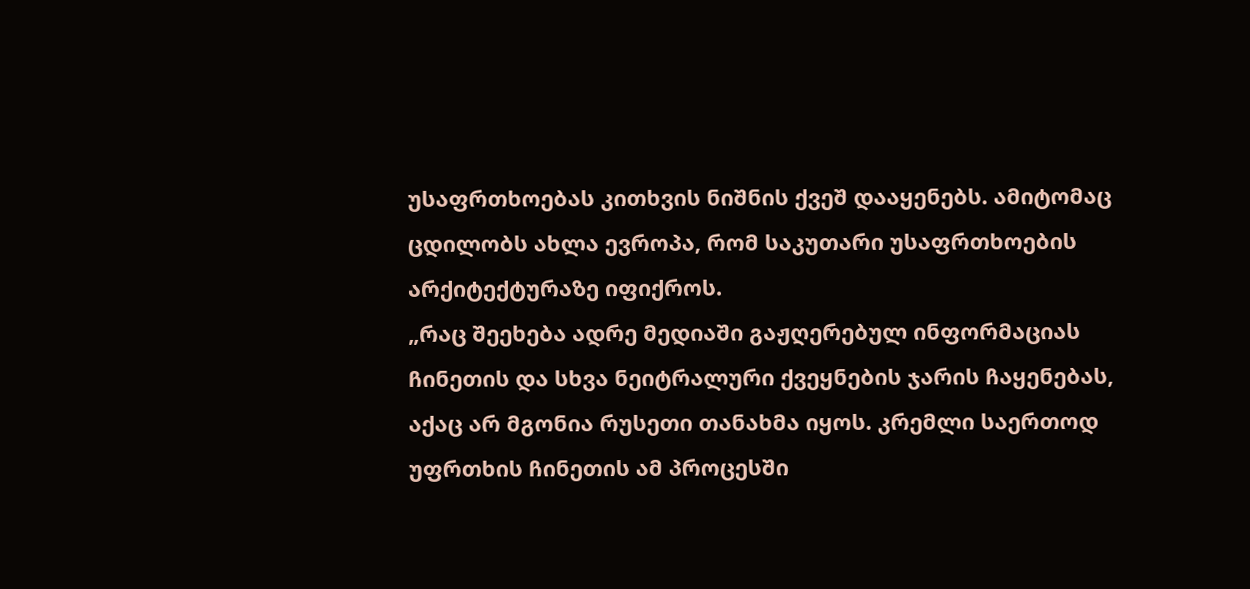უსაფრთხოებას კითხვის ნიშნის ქვეშ დააყენებს. ამიტომაც ცდილობს ახლა ევროპა, რომ საკუთარი უსაფრთხოების არქიტექტურაზე იფიქროს.
„რაც შეეხება ადრე მედიაში გაჟღერებულ ინფორმაციას ჩინეთის და სხვა ნეიტრალური ქვეყნების ჯარის ჩაყენებას, აქაც არ მგონია რუსეთი თანახმა იყოს. კრემლი საერთოდ უფრთხის ჩინეთის ამ პროცესში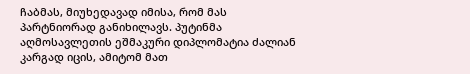ჩაბმას, მიუხედავად იმისა, რომ მას პარტნიორად განიხილავს. პუტინმა აღმოსავლეთის ეშმაკური დიპლომატია ძალიან კარგად იცის, ამიტომ მათ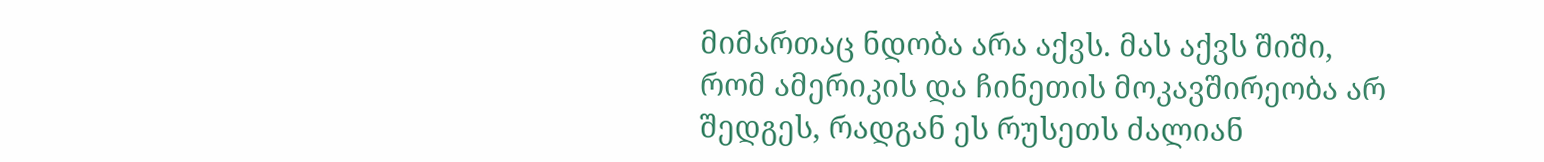მიმართაც ნდობა არა აქვს. მას აქვს შიში, რომ ამერიკის და ჩინეთის მოკავშირეობა არ შედგეს, რადგან ეს რუსეთს ძალიან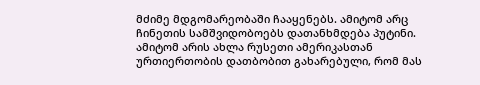მძიმე მდგომარეობაში ჩააყენებს. ამიტომ არც ჩინეთის სამშვიდობოებს დათანხმდება პუტინი. ამიტომ არის ახლა რუსეთი ამერიკასთან ურთიერთობის დათბობით გახარებული, რომ მას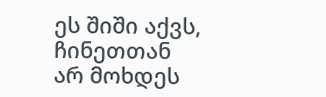ეს შიში აქვს, ჩინეთთან არ მოხდეს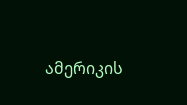ამერიკის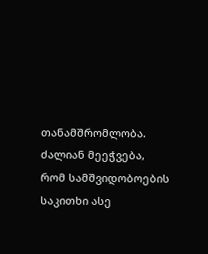თანამშრომლობა. ძალიან მეეჭვება, რომ სამშვიდობოების საკითხი ასე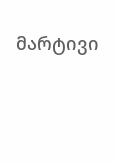მარტივი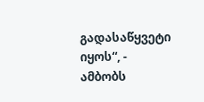გადასაწყვეტი იყოს“, - ამბობს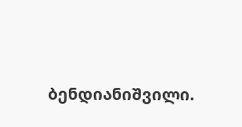ბენდიანიშვილი.